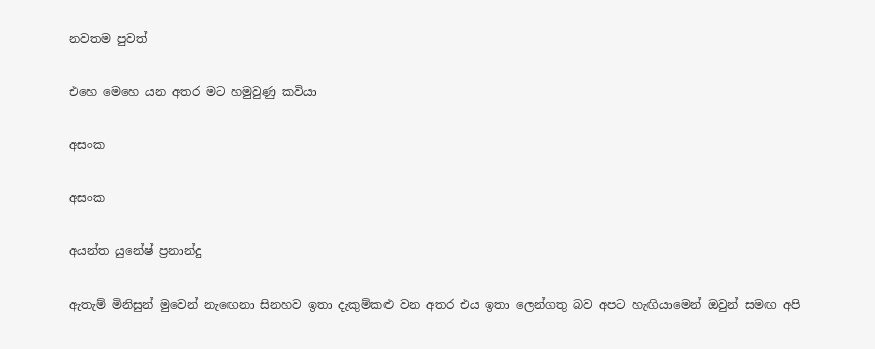නවතම පුවත්

එහෙ මෙහෙ යන අතර මට හමුවුණු කවියා

අසංක

අසංක

අයන්ත යුනේෂ් ප්‍රනාන්දු

ඇතැම් මිනිසුන් මුවෙන් නැඟෙනා සිනහව ඉතා දැකුම්කළු වන අතර එය ඉතා ලෙන්ගතු බව අපට හැඟියාමෙන් ඔවුන් සමඟ අපි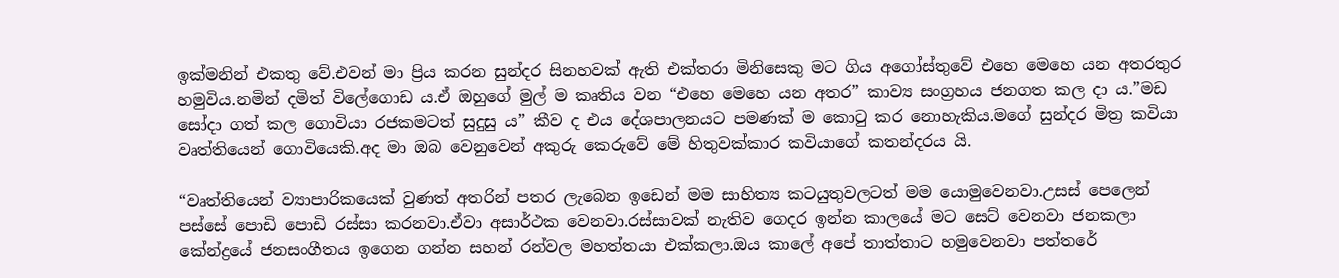ඉක්මනින් එකතු වේ.එවන් මා ප්‍රිය කරන සුන්දර සිනහවක් ඇති එක්තරා මිනිසෙකු මට ගිය අගෝස්තුවේ එහෙ මෙහෙ යන අතරතුර හමුවිය.නමින් දමිත් විලේගොඩ ය.ඒ ඔහුගේ මුල් ම කෘතිය වන “එහෙ මෙහෙ යන අතර” කාව්‍ය සංග්‍රහය ජනගත කල දා ය.”මඩ සෝදා ගත් කල ගොවියා රජකමටත් සුදුසු ය” කීව ද එය දේශපාලනයට පමණක් ම කොටු කර නොහැකිය.මගේ සුන්දර මිත්‍ර කවියා වෘත්තියෙන් ගොවියෙකි.අද මා ඔබ වෙනුවෙන් අකුරු කෙරුවේ මේ හිතුවක්කාර කවියාගේ කතන්දරය යි.

“වෘත්තියෙන් ව්‍යාපාරිකයෙක් වුණත් අතරින් පතර ලැබෙන ඉඩෙන් මම සාහිත්‍ය කටයුතුවලටත් මම යොමුවෙනවා.උසස් පෙලෙන් පස්සේ පොඩි පොඩි රස්සා කරනවා.ඒවා අසාර්ථක වෙනවා.රස්සාවක් නැතිව ගෙදර ඉන්න කාලයේ මට සෙට් වෙනවා ජනකලා කේන්ද්‍රයේ ජනසංගීතය ඉගෙන ගන්න සහන් රන්වල මහත්තයා එක්කලා.ඔය කාලේ අපේ තාත්තාට හමුවෙනවා පත්තරේ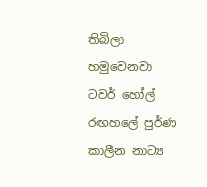තිබිලා හමුවෙනවා ටවර් හෝල් රඟහලේ පුර්ණ කාලීන නාට්‍ය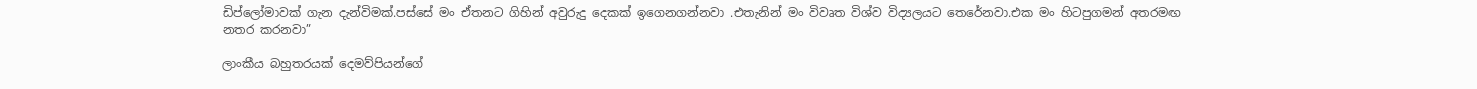ඩිප්ලෝමාවක් ගැන දැන්විමක්.පස්සේ මං ඒතනට ගිහින් අවුරුදු දෙකක් ඉගෙනගන්නවා .එතැනින් මං විවෘත විශ්ව විද්‍යලයට තෙරේනවා.එක මං හිටපුගමන් අතරමඟ නතර කරනවා”

ලාංකීය බහුතරයක් දෙමව්පියන්ගේ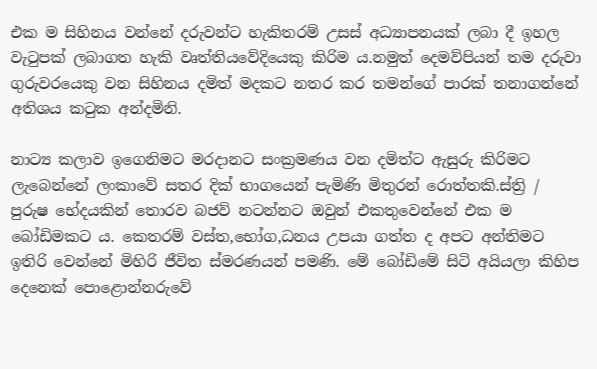එක ම සිහිනය වන්නේ දරුවන්ට හැකිතරම් උසස් අධ්‍යාපනයක් ලබා දී ඉහල වැටුපක් ලබාගත හැකි වෘත්තියවේදියෙකු කිරිම ය.නමුත් දෙමව්පියන් තම දරුවා ගුරුවරයෙකු වන සිහිනය දමිත් මදකට නතර කර තමන්ගේ පාරක් තනාගන්නේ අතිශය කටුක අන්දමිනි.

නාට්‍ය කලාව ඉගෙනිමට මරදානට සංක්‍රමණය වන දමිත්ට ඇසුරු කිරිමට ලැබෙන්නේ ලංකාවේ සතර දික් භාගයෙන් පැමිණි මිතුරන් රොත්තකි.ස්ත්‍රි / පුරුෂ භේදයකින් තොරව බජව් නටන්නට ඔවුන් එකතුවෙන්නේ එක ම බෝඩිමකට ය. කෙතරම් වස්ත,භෝග,ධනය උපයා ගත්ත ද අපට අන්තිමට ඉතිරි වෙන්නේ මිහිරි ජීවිත ස්මරණයන් පමණි. මේ බෝඩිමේ සිටි අයියලා කිහිප දෙනෙක් පොළොන්නරුවේ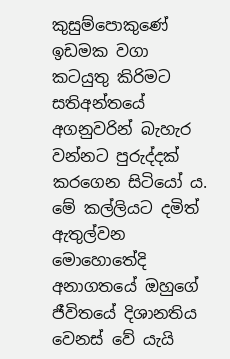කුසුම්පොකුණේ ඉඩමක වගා කටයුතු කිරිමට සතිඅන්තයේ අගනුවරින් බැහැර වන්නට පුරුද්දක් කරගෙන සිටියෝ ය. මේ කල්ලියට දමිත් ඇතුල්වන මොහොතේදි අනාගතයේ ඔහුගේ ජීවිතයේ දිශානතිය වෙනස් වේ යැයි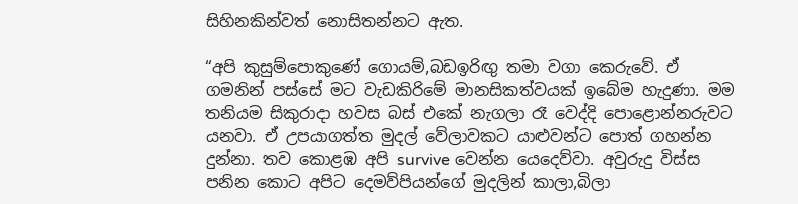සිහිනකින්වත් නොසිතන්නට ඇත.

“අපි කුසුම්පොකුණේ ගොයම්,බඩඉරිඟු තමා වගා කෙරුවේ. ඒ ගමනින් පස්සේ මට වැඩකිරිමේ මානසිකත්වයක් ඉබේම හැදුණා. මම තනියම සිකුරාදා හවස බස් එකේ නැගලා රෑ වෙද්දි පොළොන්නරුවට යනවා. ඒ උපයාගත්ත මුදල් වේලාවකට යාළුවන්ට පොත් ගහන්න දුන්නා. තව කොළඹ අපි survive වෙන්න යෙදෙව්වා. අවුරුදු විස්ස පනින කොට අපිට දෙමව්පියන්ගේ මුදලින් කාලා,බිලා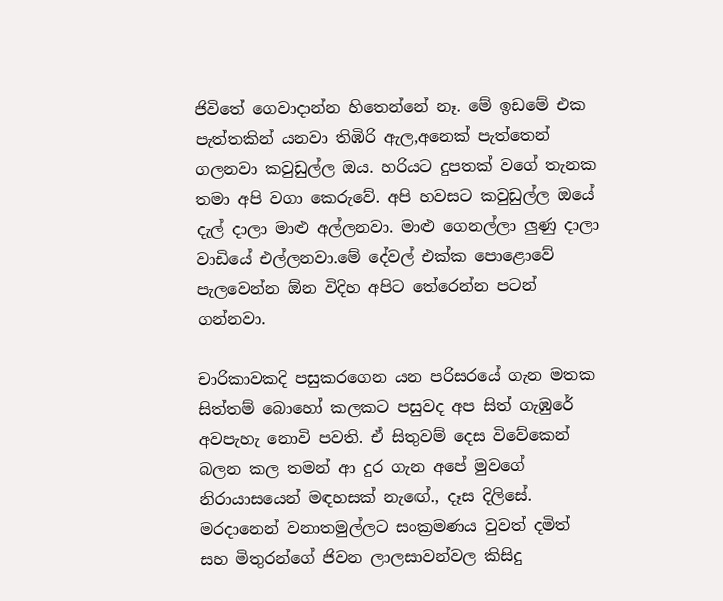ජිවිතේ ගෙවාදාන්න හිතෙන්නේ නෑ. මේ ඉඩමේ එක පැත්තකින් යනවා තිඹිරි ඇල,අනෙක් පැත්තෙන් ගලනවා කවුඩුල්ල ඔය. හරියට දුපතක් වගේ තැනක තමා අපි වගා කෙරුවේ. අපි හවසට කවුඩුල්ල ඔයේ දැල් දාලා මාළු අල්ලනවා. මාළු ගෙනල්ලා ලුණු දාලා වාඩියේ එල්ලනවා.මේ දේවල් එක්ක පොළොවේ පැලවෙන්න ඕන විදිහ අපිට තේරෙන්න පටන් ගන්නවා.

චාරිකාවකදි පසුකරගෙන යන පරිසරයේ ගැන මතක සිත්තම් බොහෝ කලකට පසුවද අප සිත් ගැඹුරේ අවපැහැ නොවි පවති. ඒ සිතුවම් දෙස විවේකෙන් බලන කල තමන් ආ දුර ගැන අපේ මුවගේ නිරායාසයෙන් මඳහසක් නැඟේ., දෑස දිලිසේ. මරදානෙන් වනාතමුල්ලට සංක්‍රමණය වුවත් දමිත් සහ මිතුරන්ගේ ජිවන ලාලසාවන්වල කිසිදු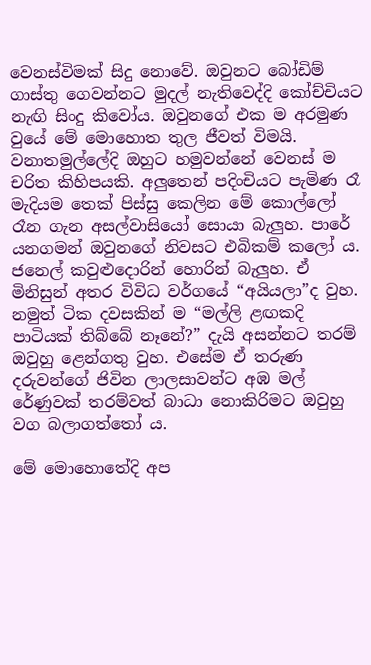වෙනස්විමක් සිදු නොවේ. ඔවුනට බෝඩිම් ගාස්තු ගෙවන්නට මුදල් නැතිවෙද්දි කෝච්චියට නැඟි සිංදු කිවෝය. ඔවුනගේ එක ම අරමුණ වුයේ මේ මොහොත තුල ජීවත් විමයි. වනාතමුල්ලේදි ඔහුට හමුවන්නේ වෙනස් ම චරිත කිහිපයකි. අලුතෙන් පදිංචියට පැමිණ රෑ මැදියම තෙක් පිස්සු කෙලින මේ කොල්ලෝ රෑන ගැන අසල්වාසියෝ සොයා බැලුහ. පාරේ යනගමන් ඔවුනගේ නිවසට එබිකම් කලෝ ය. ජනෙල් කවුළුදොරින් හොරින් බැලුහ. ඒ මිනිසුන් අතර විවිධ වර්ගයේ “අයියලා”ද වුහ. නමුත් ටික දවසකින් ම “මල්ලි ළඟකදි පාටියක් තිබ්බේ නෑනේ?” දැයි අසන්නට තරම් ඔවුහු ළෙන්ගතු වුහ. එසේම ඒ තරුණ දරුවන්ගේ ජිවින ලාලසාවන්ට අඹ මල් රේණුවක් තරම්වත් බාධා නොකිරිමට ඔවුහු වග බලාගත්තෝ ය.

මේ මොහොතේදි අප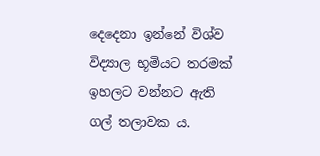දෙදෙනා ඉන්නේ විශ්ව විද්‍යාල භූමියට තරමක් ඉහලට වන්නට ඇති ගල් තලාවක ය.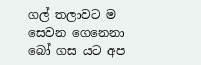ගල් තලාවට ම සෙවන ගෙනෙනා බෝ ගස යට අප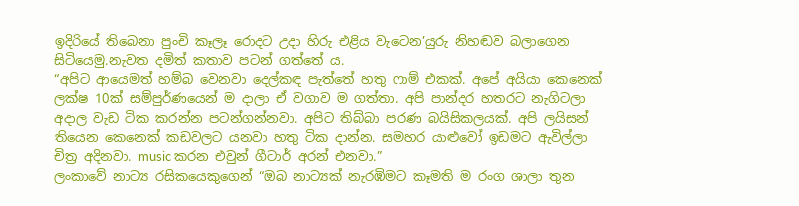ඉදිරියේ තිබෙනා පුංචි කෑලෑ රොදට උදා හිරු එළිය වැටෙන’යුරු නිහඬව බලාගෙන සිටියෙමු.නැවත දමිත් කතාව පටන් ගත්තේ ය.
“අපිට ආයෙමත් හම්බ වෙනවා දෙල්කඳ පැත්තේ හතු ෆාම් එකක්. අපේ අයියා කෙනෙක් ලක්ෂ 10ක් සම්පුර්ණයෙන් ම දාලා ඒ වගාව ම ගත්තා. අපි පාන්දර හතරට නැගිටලා අදාල වැඩ ටික කරන්න පටන්ගන්නවා. අපිට තිබ්බා පරණ බයිසිකලයක්. අපි ලයිසන් තියෙන කෙනෙක් කඩවලට යනවා හතු ටික දාන්න. සමහර යාළුවෝ ඉඩමට ඇවිල්ලා චිත්‍ර අදිනවා. music කරන එවුන් ගීටාර් අරන් එනවා.”
ලංකාවේ නාට්‍ය රසිකයෙකුගෙන් “ඔබ නාට්‍යක් නැරඹිමට කෑමති ම රංග ශාලා තුන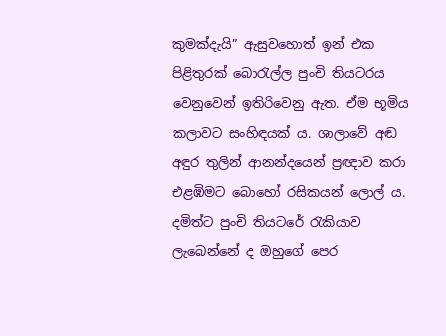කුමක්දැයි” ඇසුවහොත් ඉන් එක පිළිතුරක් බොරැල්ල පුංචි තියටරය වෙනුවෙන් ඉතිරිවෙනු ඇත. ඒම භූමිය කලාවට සංහිඳයක් ය. ශාලාවේ අඬ අඳුර තුලින් ආනන්දයෙන් ප්‍රඥාව කරා එළඹිමට බොහෝ රසිකයන් ලොල් ය. දමිත්ට පුංචි තියටරේ රැකියාව ලැබෙන්නේ ද ඔහුගේ පෙර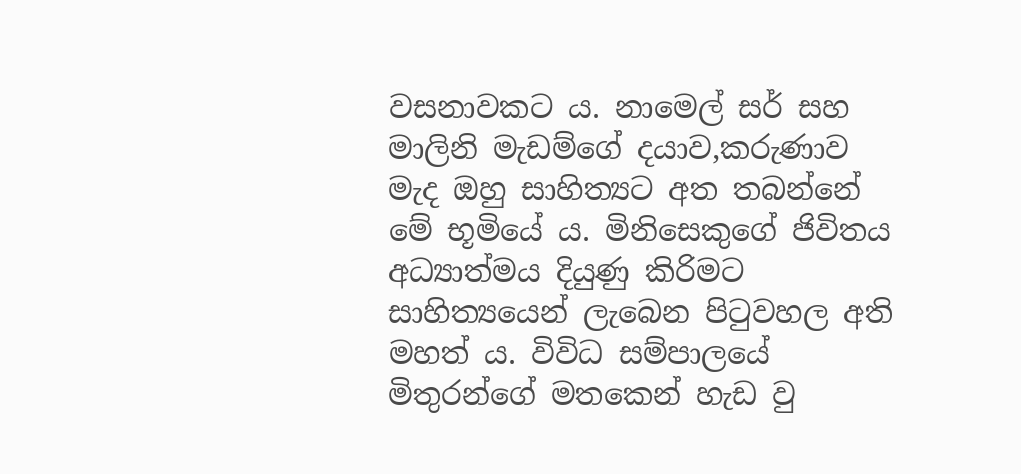වසනාවකට ය. නාමෙල් සර් සහ මාලිනි මැඩම්ගේ දයාව,කරුණාව මැද ඔහු සාහිත්‍යට අත තබන්නේ මේ භූමියේ ය. මිනිසෙකුගේ ජිවිතය අධ්‍යාත්මය දියුණු කිරිමට සාහිත්‍යයෙන් ලැබෙන පිටුවහල අති මහත් ය. විවිධ සම්පාලයේ මිතුරන්ගේ මතකෙන් හැඩ වු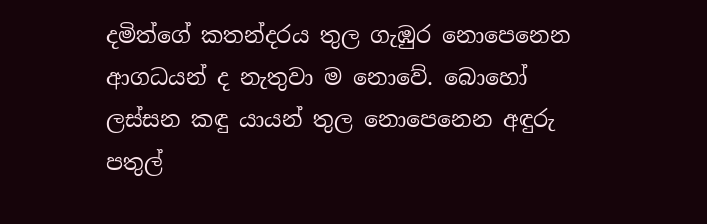දමිත්ගේ කතන්දරය තුල ගැඹුර නොපෙනෙන ආගධයන් ද නැතුවා ම නොවේ. බොහෝ ලස්සන කඳු යායන් තුල නොපෙනෙන අඳුරු පතුල්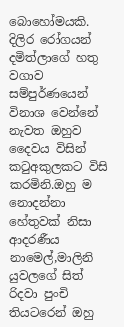බොහෝමයකි. දිලිර රෝගයන් දමිත්ලාගේ හතු වගාව සම්පුර්ණයෙන් විනාශ වෙන්නේ නැවත ඔහුව දෛවය විසින් කටුඅකුලකට විසි කරමිනි.ඔහු ම නොදන්නා හේතුවක් නිසා ආදරණීය නාමෙල්,මාලිනි යුවලගේ සිත් රිදවා පුංචි තියටරෙන් ඔහු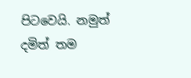පිටවෙයි. නමුත් දමිත් තම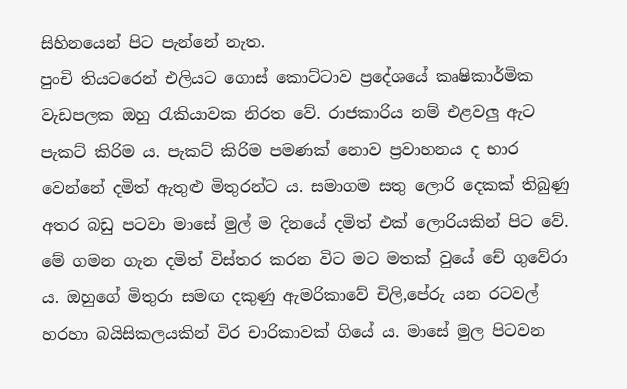සිහිනයෙන් පිට පැන්නේ නැත.
පුංචි තියටරෙන් එලියට ගොස් කොට්ටාව ප්‍රදේශයේ කෘෂිකාර්මික වැඩපලක ඔහු රැකියාවක නිරත වේ. රාජකාරිය නම් එළවලු ඇට පැකට් කිරිම ය. පැකට් කිරිම පමණක් නොව ප්‍රවාහනය ද භාර වෙන්නේ දමිත් ඇතුළු මිතුරන්ට ය. සමාගම සතු ලොරි දෙකක් තිබුණු අතර බඩු පටවා මාසේ මුල් ම දිනයේ දමිත් එක් ලොරියකින් පිට වේ. මේ ගමන ගැන දමිත් විස්තර කරන විට මට මතක් වුයේ චේ ගුවේරා ය. ඔහුගේ මිතුරා සමඟ දකුණු ඇමරිකාවේ චිලි,පේරු යන රටවල් හරහා බයිසිකලයකින් විර චාරිකාවක් ගියේ ය. මාසේ මුල පිටවන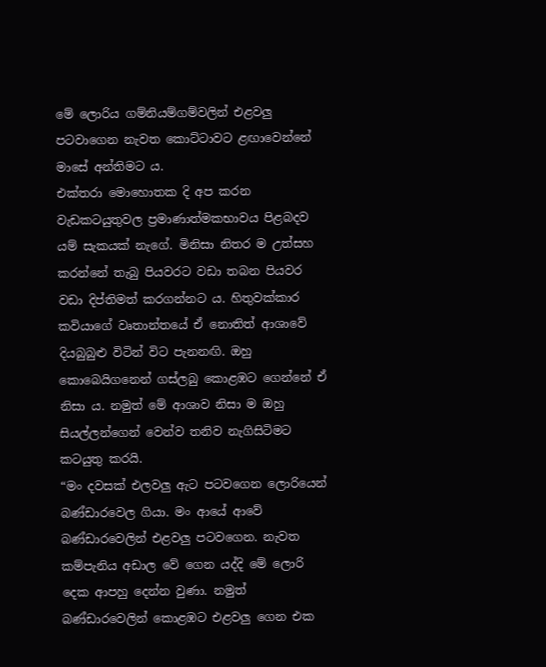මේ ලොරිය ගම්නියම්ගම්වලින් එළවලු පටවාගෙන නැවත කොට්ටාවට ළඟාවෙන්නේ මාසේ අන්තිමට ය.
එක්තරා මොහොතක දි අප කරන වැඩකටයුතුවල ප්‍රමාණාත්මකභාවය පිළබදව යම් සැකයක් නැගේ. මිනිසා නිතර ම උත්සහ කරන්නේ තැබු පියවරට වඩා තබන පියවර වඩා දිප්තිමත් කරගන්නට ය. හිතුවක්කාර කවියාගේ වෘතාන්තයේ ඒ නොතිත් ආශාවේ දියබුබුළු විටින් විට පැනනඟි. ඔහු කොබෙයිගනෙන් ගස්ලබු කොළඹට ගෙන්නේ ඒ නිසා ය. නමුත් මේ ආශාව නිසා ම ඔහු සියල්ලන්ගෙන් වෙන්ව තනිව නැගිසිටිමට කටයුතු කරයි.
“මං දවසක් එලවලු ඇට පටවගෙන ලොරියෙන් බණ්ඩාරවෙල ගියා. මං ආයේ ආවේ බණ්ඩාරවෙලින් එළවලු පටවගෙන. නැවත කම්පැනිය අඩාල වේ ගෙන යද්දි මේ ලොරි දෙක ආපහු දෙන්න වුණා. නමුත් බ‍ණ්ඩාරවෙලින් කොළඹට එළවලු ගෙන එක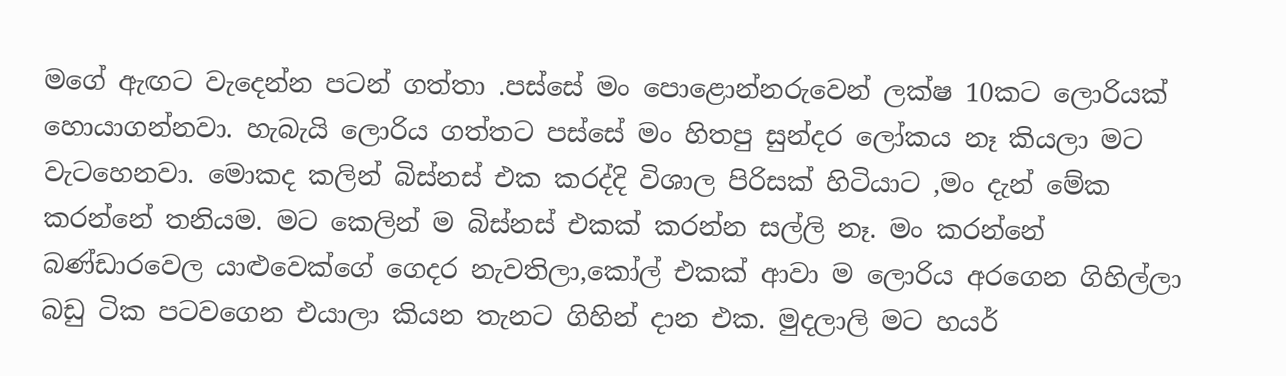මගේ ඇඟට වැදෙන්න පටන් ගත්තා .පස්සේ මං පොළොන්නරුවෙන් ලක්ෂ 10කට ලොරියක් හොයාගන්නවා. හැබැයි ලොරිය ගත්තට පස්සේ මං හිතපු සුන්දර ලෝකය නෑ කියලා මට වැටහෙනවා. මොකද කලින් බිස්නස් එක කරද්දි විශාල පිරිසක් හිටියාට ,මං දැන් මේක කරන්නේ තනියම. මට කෙලින් ම බිස්නස් එකක් කරන්න සල්ලි නෑ. මං කරන්නේ බණ්ඩාරවෙල යාළුවෙක්ගේ ගෙදර නැවතිලා,කෝල් එකක් ආවා ම ලොරිය අරගෙන ගිහිල්ලා බඩු ටික පටවගෙන එයාලා කියන තැනට ගිහින් දාන එක. මුදලාලි මට හයර්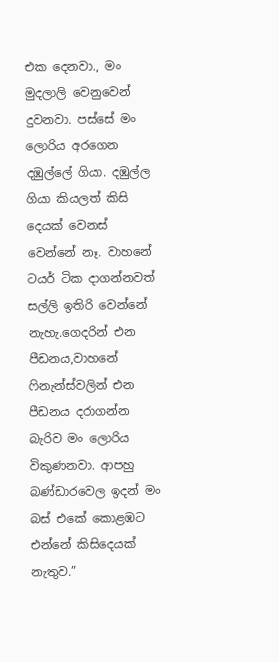එක දෙනවා., මං මුදලාලි වෙනුවෙන් දුවනවා. පස්සේ මං ලොරිය අරගෙන දඹුල්ලේ ගියා. දඹුල්ල ගියා කියලත් කිසි දෙයක් වෙනස් වෙන්නේ නෑ. වාහනේ ටයර් ටික දාගන්නවත් සල්ලි ඉතිරි වෙන්නේ නැහැ.ගෙදරින් එන පීඩනය,වාහනේ ෆිනැන්ස්වලින් එන පීඩනය දරාගන්න බැරිව මං ලොරිය විකුණනවා. ආපහු බණ්ඩාරවෙල ඉදන් මං බස් එකේ කොළඹට එන්නේ කිසිදෙයක් නැතුව.”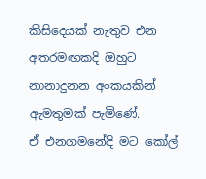කිසිදෙයක් නැතුව එන අතරමඟකදි ඔහුට නානාදුනන අංකයකින් ඇමතුමක් පැමිණේ.
ඒ එනගමනේදි මට කෝල්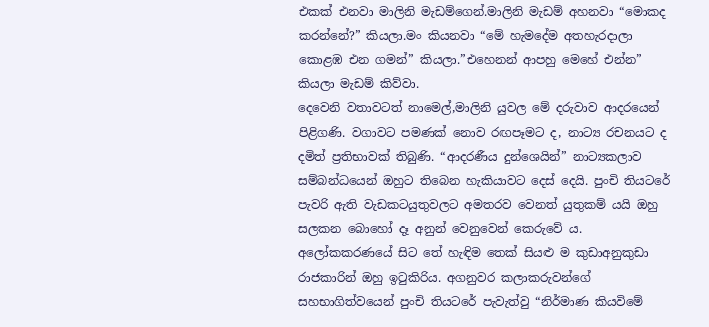එකක් එනවා මාලිනි මැඩම්ගෙන්.මාලිනි මැඩම් අහනවා “මොකද කරන්නේ?” කියලා.මං කියනවා “මේ හැමදේම අතහැරදාලා කොළඹ එන ගමන්” කියලා.”එහෙනන් ආපහු මෙහේ එන්න” කියලා මැඩම් කිව්වා.
දෙවෙනි වතාවටත් නාමෙල්,මාලිනි යුවල මේ දරුවාව ආදරයෙන් පිළිගණි. වගාවට පමණක් නොව රඟපෑමට ද, නාට්‍ය රචනයට ද දමිත් ප්‍රතිභාවක් තිබුණි. “ආදරණීය දුන්ශෙයින්” නාට්‍යකලාව සම්බන්ධයෙන් ඔහුට තිබෙන හැකියාවට දෙස් දෙයි. පුංචි තියටරේ පැවරි ඇති වැඩකටයුතුවලට අමතරව වෙනත් යුතුකම් යයි ඔහු සලකන බොහෝ දෑ අනුන් වෙනුවෙන් කෙරුවේ ය. අලෝකකරණයේ සිට තේ හැඳිම තෙක් සිය‍ළු ම කුඩාඅනුකුඩා රාජකාරින් ඔහු ඉටුකිරිය. අගනුවර කලාකරුවන්ගේ සහභාගිත්වයෙන් පුංචි තියටරේ පැවැත්වු “නිර්මාණ කියවිමේ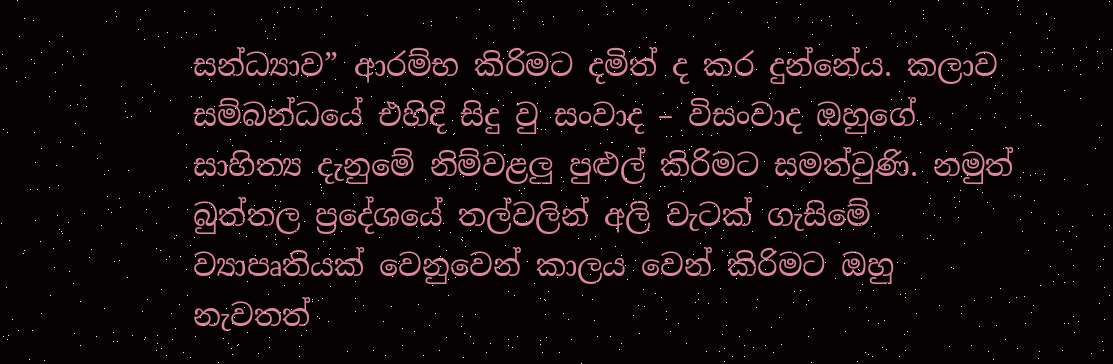සන්ධ්‍යාව” ආරම්භ කිරිමට දමිත් ද කර දුන්නේය. කලාව සම්බන්ධයේ එහිදි සිදු වු සංවාද – විසංවාද ඔහුගේ සාහිත්‍ය‍ දැනුමේ නිම්වළලු පුළුල් කිරිමට සමත්වුණි. නමුත් බුත්තල ප්‍රදේශයේ තල්වලින් අලි වැටක් ගැසිමේ ව්‍යාපෘතියක් වෙනුවෙන් කාලය වෙන් කිරිමට ඔහු නැවතත්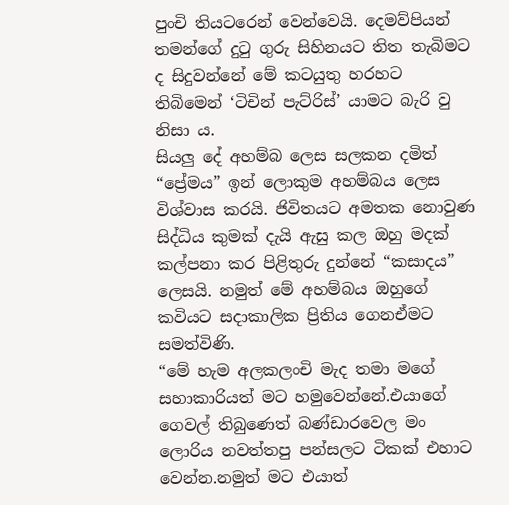පුංචි තියටරෙන් වෙන්වෙයි. දෙමව්පියන් තමන්ගේ දුටු ගුරු සිහිනයට තිත තැබිමට ද සිදුවන්නේ මේ කටයුතු හරහට තිබිමෙන් ‘ටිචින් පැට්රිස්’ යාමට බැරි වු නිසා ය.
සියලු දේ අහම්බ ලෙස සලකන දමිත් “ප්‍රේමය” ඉන් ලොකුම අහම්බය ලෙස විශ්වාස කරයි. ජිවිතයට අමතක නොවුණ සිද්ධිය කුමක් දැයි ඇසු කල ඔහු මදක් කල්පනා කර පිළිතුරු දුන්නේ “කසාදය” ලෙසයි. නමුත් මේ අහම්බය ඔහුගේ කවියට සදාකාලික ප්‍රිතිය ගෙනඒමට සමත්විණි.
“මේ හැම අලකලංචි මැද තමා මගේ සහාකාරියත් මට හමුවෙන්නේ.එයාගේ ගෙවල් තිබුණෙත් බණ්ඩාරවෙල මං ලොරිය නවත්තපු පන්සලට ටිකක් එහාට වෙන්න.නමුත් මට එයාත්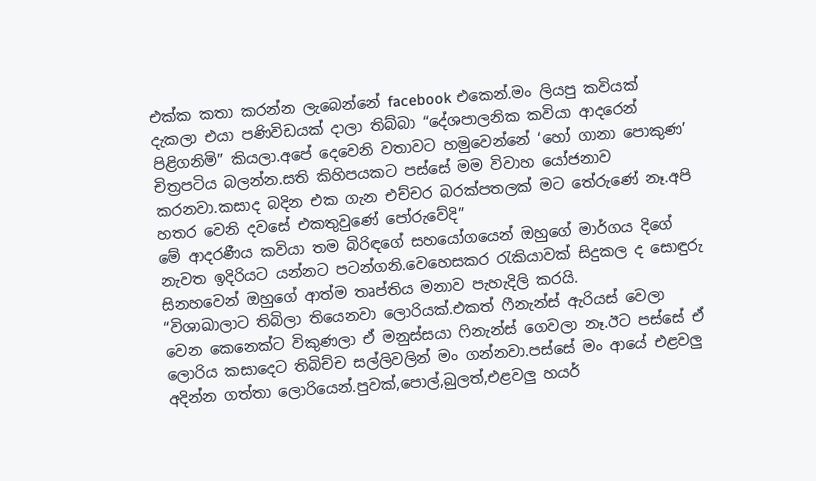එක්‍ක කතා කරන්න ලැබෙන්නේ facebook එකෙන්.මං ලියපු කවියක් දැකලා එයා පණිවිඩයක් දාලා තිබ්බා “දේශපාලනික කවියා ආදරෙන් පිළිගනිමි” කියලා.අපේ දෙවෙනි වතාවට හමුවෙන්නේ ‘හෝ ගානා පොකුණ’ චිත්‍රපටිය බලන්න.සති කිහිපයකට පස්සේ මම විවාහ යෝජනාව කරනවා.කසාද බදින එක ගැන එච්චර බරක්පතලක් මට තේරුණේ නෑ.අපි හතර වෙනි දවසේ එකතුවුණේ පෝරුවේදි”
මේ ආදරණීය කවියා තම බිරිඳගේ සහයෝගයෙන් ඔහුගේ මාර්ගය දිගේ නැවත ඉදිරියට යන්නට පටන්ගනි.වෙහෙසකර රැකියාවක් සිදුකල ද සොඳුරු සිනහවෙන් ඔහුගේ ආත්ම තෘප්තිය මනාව පැහැදිලි කරයි.
“විශාඛාලාට තිබිලා තියෙනවා ලොරියක්.එකත් ෆීනැන්ස් ඇරියස් වෙලා වෙන කෙනෙක්ට විකුණලා ඒ මනුස්සයා ෆිනැන්ස් ගෙවලා නෑ.ඊට පස්සේ ඒ ලොරිය කසාදෙට තිබිච්ච සල්ලිවලින් මං ගන්නවා.පස්සේ මං ආයේ එළවලු අදින්න ගත්තා ලොරියෙන්.පුවක්,පොල්,බුලත්,එළවලු හයර්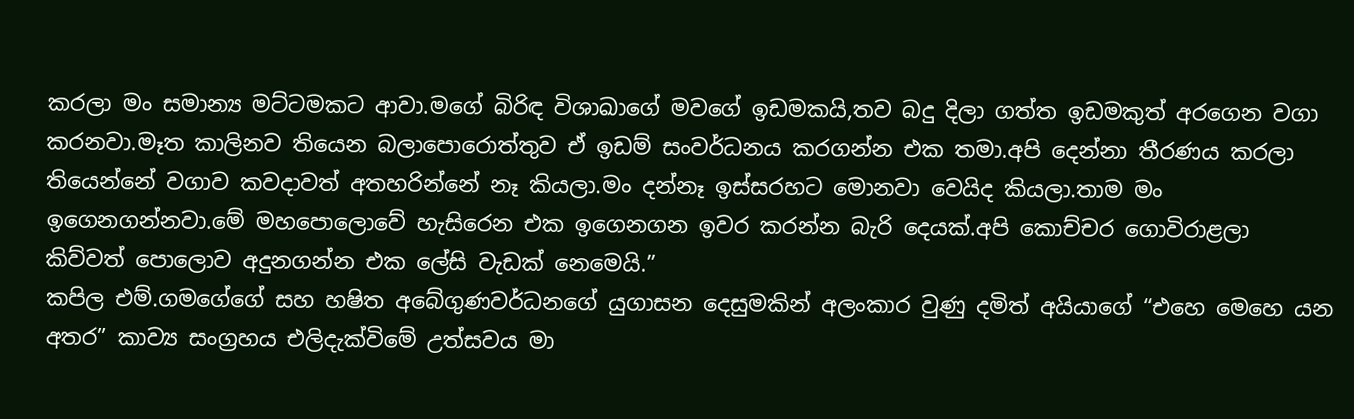කරලා මං සමාන්‍ය මට්ටමකට ආවා.මගේ බිරිඳ විශාඛාගේ මවගේ ඉඩමකයි,තව බදු දිලා ගත්ත ඉඩමකුත් අරගෙන වගා කරනවා.මෑත කාලිනව තියෙන බලාපොරොත්තුව ඒ ඉඩම් සංවර්ධනය කරගන්න එක තමා.අපි දෙන්නා තීරණය කරලා තියෙන්නේ වගාව කවදාවත් අතහරින්නේ නෑ කියලා.මං දන්නෑ ඉස්සරහට මොනවා වෙයිද කියලා.තාම මං ඉගෙනගන්නවා.මේ මහපොලොවේ හැසිරෙන එක ඉගෙනගන ඉවර කරන්න බැරි දෙයක්.අපි කොච්චර ගොවිරාළලා කිව්වත් පොලොව අදුනගන්න එක ලේසි වැඩක් නෙමෙයි.”
කපිල එම්.ගමගේගේ සහ හෂිත අබේගුණවර්ධනගේ යුගාසන දෙසුමකින් අලංකාර වුණු දමිත් අයියාගේ “එහෙ මෙහෙ යන අතර” කාව්‍ය සංග්‍රහය එලිදැක්විමේ උත්සවය මා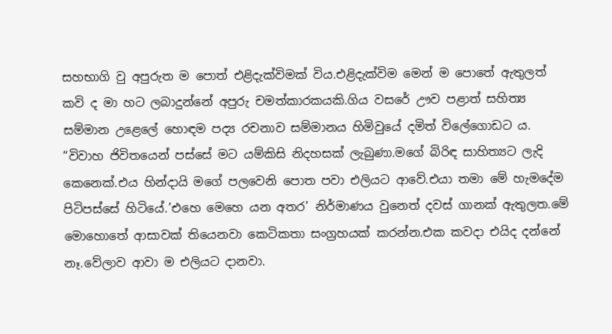සහභාගි වු අපුරුත ම පොත් එළිදැක්විමක් විය.එළිදැක්විම මෙන් ම පොතේ ඇතුලත් කවි ද මා හට ලබාදුන්නේ අපුරු චමත්කාරකයකි.ගිය වසරේ ඌව පළාත් සහිත්‍ය සම්මාන උළෙලේ හොඳම පද්‍ය රචනාව සම්මානය හිමිවුයේ දමිත් විලේගොඩට ය.
“විවාහ ජිවිතයෙන් පස්සේ මට යම්කිසි නිදහසක් ලැබුණා.මගේ බිරිඳ සාහිත්‍යට ලැදි කෙනෙක්.එය හින්දායි මගේ පලවෙනි පොත පවා එලියට ආවේ.එයා තමා මේ හැමදේම පිටිපස්සේ හිටියේ.’එහෙ මෙහෙ යන අතර’ නිර්මාණය වුනෙත් දවස් ගානක් ඇතුලත.මේ මොහොතේ ආසාවක් තියෙනවා කෙටිකතා සංග්‍රහයක් කරන්න.එක කවදා එයිද දන්නේ නෑ.වේලාව ආවා ම එලියට දානවා.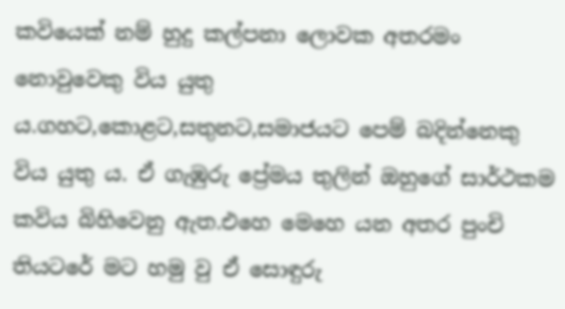කවියෙක් නම් හුදු කල්පනා ලොවක අතරමං නොවුවෙකු විය යුතු ය.ගහට,කොළට,සතුනට,සමාජයට පෙම් බදින්නෙකු විය යුතු ය. ඒ ගැඹුරු ප්‍රේමය තුලින් ඔහුගේ සාර්ථකම කවිය බිහිවෙනු ඇත.එහෙ මෙහෙ යන අතර පුංචි තියටරේ මට හමු වු ඒ සොඳුරු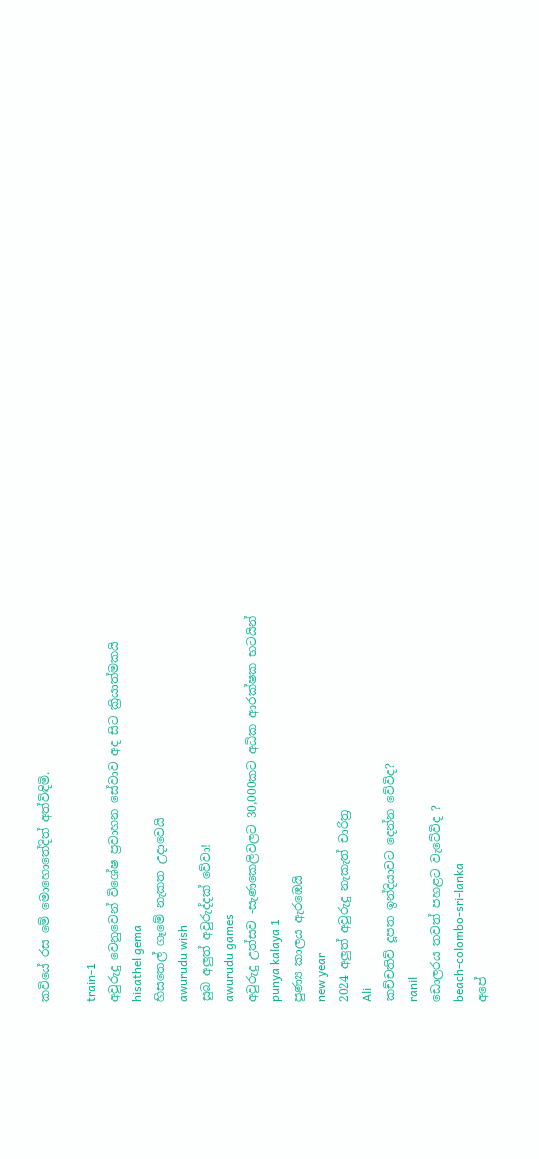කවියේ රස මේ මොහොතේදිත් අත්විඳිමි.

train-1
අවුරුදු වෙනුවෙන් විශේෂ ප්‍රවාහන සේවාව අද සිට ක්‍රියාත්මකයි
hisathel gema
හිසතෙල් ගෑමේ නැකත උදාවෙයි
awurudu wish
සුබ අලුත් අවුරුද්දක් වේවා!
awurudu games
අවුරුදු උත්සව -සැණකෙලිවලට 30,000කට අධික ආරක්ෂක භටයින්
punya kalaya 1
පුණ්‍ය කාලය ඇරඹෙයි
new year
2024 අලුත් අවුරුදු නැකැත් චාරිත්‍ර
Ali
කච්චතිව් දූපත ඉන්දියාවට දෙන්න වේවිද?
ranil
ඩොලරය තවත් පහළට වැටේවිද ?
beach-colombo-sri-lanka
අපේ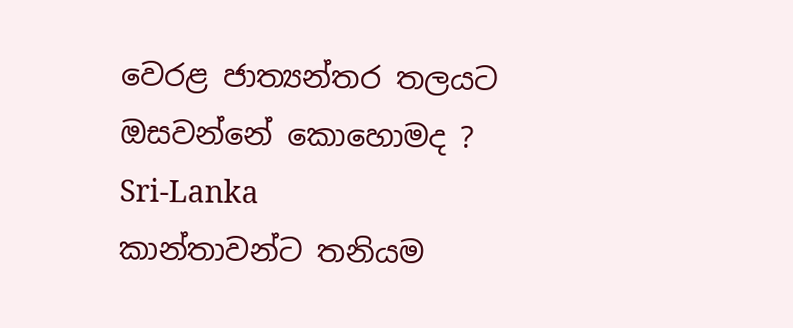වෙරළ ජාත්‍යන්තර තලයට ඔසවන්නේ කොහොමද ?
Sri-Lanka
කාන්තාවන්ට තනියම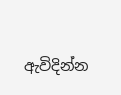ඇවිදින්න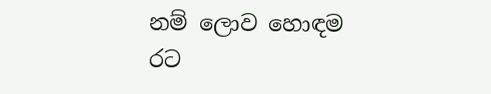නම් ලොව හොඳම රට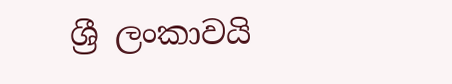ශ්‍රී ලංකාවයි